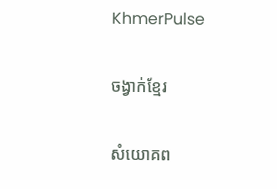KhmerPulse

ចង្វាក់ខ្មែរ

សំយោគព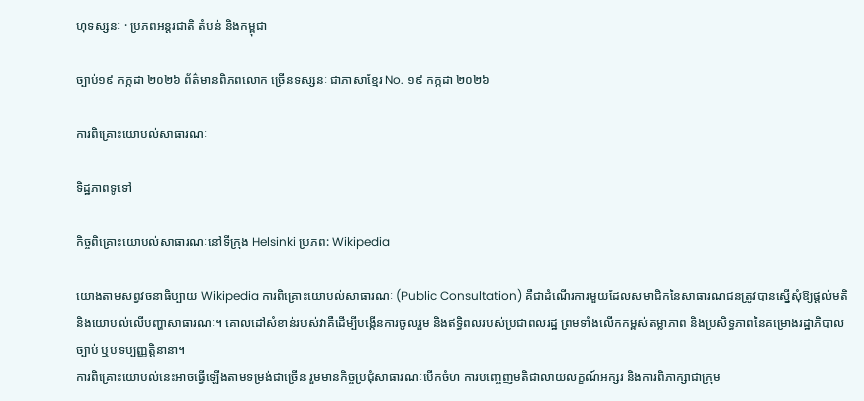ហុទស្សនៈ · ប្រភពអន្តរជាតិ តំបន់ និងកម្ពុជា

ច្បាប់១៩ កក្កដា ២០២៦ ព័ត៌មានពិភពលោក ច្រើនទស្សនៈ ជាភាសាខ្មែរ No. ១៩ កក្កដា ២០២៦

ការពិគ្រោះយោបល់សាធារណៈ

ទិដ្ឋភាពទូទៅ

កិច្ចពិគ្រោះយោបល់សាធារណៈនៅទីក្រុង Helsinki ប្រភព: Wikipedia

យោងតាមសព្វវចនាធិប្បាយ Wikipedia ការពិគ្រោះយោបល់សាធារណៈ (Public Consultation) គឺជាដំណើរការមួយដែលសមាជិកនៃសាធារណជនត្រូវបានស្នើសុំឱ្យផ្តល់មតិ និងយោបល់លើបញ្ហាសាធារណៈ។ គោលដៅសំខាន់របស់វាគឺដើម្បីបង្កើនការចូលរួម និងឥទ្ធិពលរបស់ប្រជាពលរដ្ឋ ព្រមទាំងលើកកម្ពស់តម្លាភាព និងប្រសិទ្ធភាពនៃគម្រោងរដ្ឋាភិបាល ច្បាប់ ឬបទប្បញ្ញត្តិនានា។
ការពិគ្រោះយោបល់នេះអាចធ្វើឡើងតាមទម្រង់ជាច្រើន រួមមានកិច្ចប្រជុំសាធារណៈបើកចំហ ការបញ្ចេញមតិជាលាយលក្ខណ៍អក្សរ និងការពិភាក្សាជាក្រុម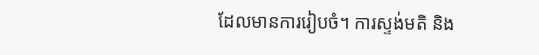ដែលមានការរៀបចំ។ ការស្ទង់មតិ និង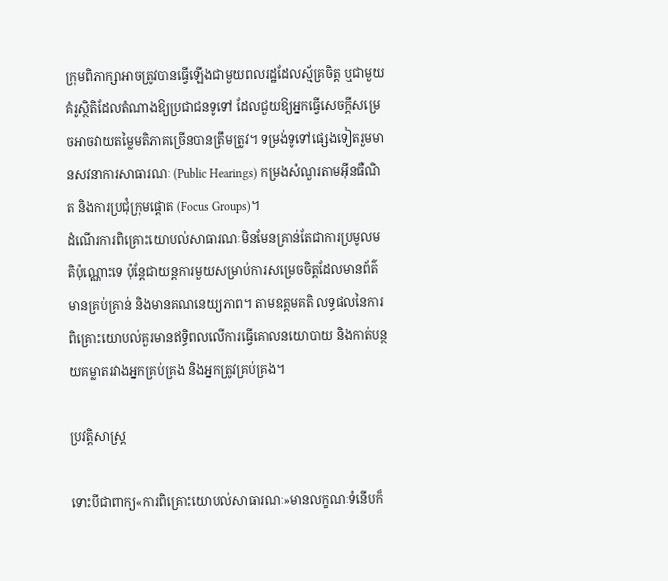ក្រុមពិភាក្សាអាចត្រូវបានធ្វើឡើងជាមួយពលរដ្ឋដែលស្ម័គ្រចិត្ត ឬជាមួយគំរូស្ថិតិដែលតំណាងឱ្យប្រជាជនទូទៅ ដែលជួយឱ្យអ្នកធ្វើសេចក្តីសម្រេចអាចវាយតម្លៃមតិភាគច្រើនបានត្រឹមត្រូវ។ ទម្រង់ទូទៅផ្សេងទៀតរួមមានសវនាការសាធារណៈ (Public Hearings) កម្រងសំណួរតាមអ៊ីនធឺណិត និងការប្រជុំក្រុមផ្តោត (Focus Groups)។
ដំណើរការពិគ្រោះយោបល់សាធារណៈមិនមែនគ្រាន់តែជាការប្រមូលមតិប៉ុណ្ណោះទេ ប៉ុន្តែជាយន្តការមួយសម្រាប់ការសម្រេចចិត្តដែលមានព័ត៌មានគ្រប់គ្រាន់ និងមានគណនេយ្យភាព។ តាមឧត្តមគតិ លទ្ធផលនៃការពិគ្រោះយោបល់គួរមានឥទ្ធិពលលើការធ្វើគោលនយោបាយ និងកាត់បន្ថយគម្លាតរវាងអ្នកគ្រប់គ្រង និងអ្នកត្រូវគ្រប់គ្រង។

ប្រវត្តិសាស្ត្រ

ទោះបីជាពាក្យ«ការពិគ្រោះយោបល់សាធារណៈ»មានលក្ខណៈទំនើបក៏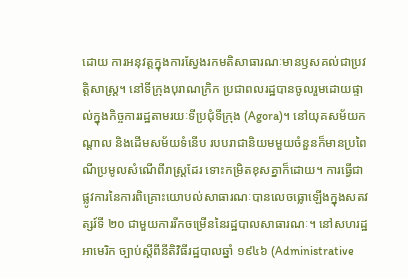ដោយ ការអនុវត្តក្នុងការស្វែងរកមតិសាធារណៈមានឫសគល់ជាប្រវត្តិសាស្ត្រ។ នៅទីក្រុងបុរាណក្រិក ប្រជាពលរដ្ឋបានចូលរួមដោយផ្ទាល់ក្នុងកិច្ចការរដ្ឋតាមរយៈទីប្រជុំទីក្រុង (Agora)។ នៅយុគសម័យកណ្តាល និងដើមសម័យទំនើប របបរាជានិយមមួយចំនួនក៏មានប្រពៃណីប្រមូលសំណើពីរាស្ត្រដែរ ទោះកម្រិតខុសគ្នាក៏ដោយ។ ការធ្វើជាផ្លូវការនៃការពិគ្រោះយោបល់សាធារណៈបានលេចធ្លោឡើងក្នុងសតវត្សរ៍ទី ២០ ជាមួយការរីកចម្រើននៃរដ្ឋបាលសាធារណៈ។ នៅសហរដ្ឋអាមេរិក ច្បាប់ស្តីពីនីតិវិធីរដ្ឋបាលឆ្នាំ ១៩៤៦ (Administrative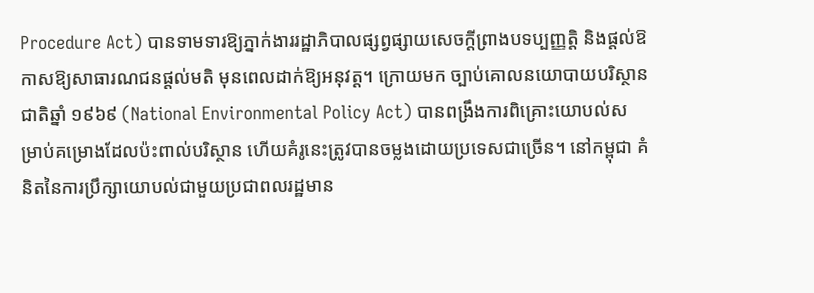Procedure Act) បានទាមទារឱ្យភ្នាក់ងាររដ្ឋាភិបាលផ្សព្វផ្សាយសេចក្តីព្រាងបទប្បញ្ញត្តិ និងផ្តល់ឱកាសឱ្យសាធារណជនផ្តល់មតិ មុនពេលដាក់ឱ្យអនុវត្ត។ ក្រោយមក ច្បាប់គោលនយោបាយបរិស្ថានជាតិឆ្នាំ ១៩៦៩ (National Environmental Policy Act) បានពង្រឹងការពិគ្រោះយោបល់សម្រាប់គម្រោងដែលប៉ះពាល់បរិស្ថាន ហើយគំរូនេះត្រូវបានចម្លងដោយប្រទេសជាច្រើន។ នៅកម្ពុជា គំនិតនៃការប្រឹក្សាយោបល់ជាមួយប្រជាពលរដ្ឋមាន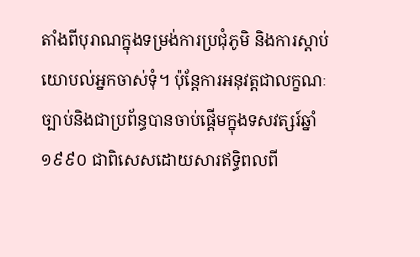តាំងពីបុរាណក្នុងទម្រង់ការប្រជុំភូមិ និងការស្តាប់យោបល់អ្នកចាស់ទុំ។ ប៉ុន្តែការអនុវត្តជាលក្ខណៈច្បាប់និងជាប្រព័ន្ធបានចាប់ផ្តើមក្នុងទសវត្សរ៍ឆ្នាំ ១៩៩០ ជាពិសេសដោយសារឥទ្ធិពលពី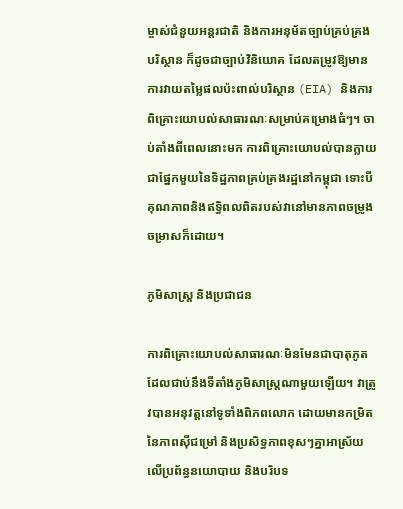ម្ចាស់ជំនួយអន្តរជាតិ និងការអនុម័តច្បាប់គ្រប់គ្រងបរិស្ថាន ក៏ដូចជាច្បាប់វិនិយោគ ដែលតម្រូវឱ្យមានការវាយតម្លៃផលប៉ះពាល់បរិស្ថាន (EIA) និងការពិគ្រោះយោបល់សាធារណៈសម្រាប់គម្រោងធំៗ។ ចាប់តាំងពីពេលនោះមក ការពិគ្រោះយោបល់បានក្លាយជាផ្នែកមួយនៃទិដ្ឋភាពគ្រប់គ្រងរដ្ឋនៅកម្ពុជា ទោះបីគុណភាពនិងឥទ្ធិពលពិតរបស់វានៅមានភាពចម្រូងចម្រាសក៏ដោយ។

ភូមិសាស្ត្រ និងប្រជាជន

ការពិគ្រោះយោបល់សាធារណៈមិនមែនជាបាតុភូតដែលជាប់នឹងទីតាំងភូមិសាស្ត្រណាមួយឡើយ។ វាត្រូវបានអនុវត្តនៅទូទាំងពិភពលោក ដោយមានកម្រិតនៃភាពស៊ីជម្រៅ និងប្រសិទ្ធភាពខុសៗគ្នាអាស្រ័យលើប្រព័ន្ធនយោបាយ និងបរិបទ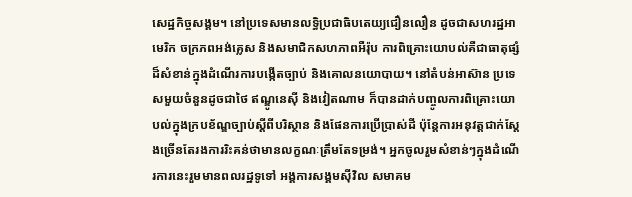សេដ្ឋកិច្ចសង្គម។ នៅប្រទេសមានលទ្ធិប្រជាធិបតេយ្យជឿនលឿន ដូចជាសហរដ្ឋអាមេរិក ចក្រភពអង់គ្លេស និងសមាជិកសហភាពអឺរ៉ុប ការពិគ្រោះយោបល់គឺជាធាតុផ្សំដ៏សំខាន់ក្នុងដំណើរការបង្កើតច្បាប់ និងគោលនយោបាយ។ នៅតំបន់អាស៊ាន ប្រទេសមួយចំនួនដូចជាថៃ ឥណ្ឌូនេស៊ី និងវៀតណាម ក៏បានដាក់បញ្ចូលការពិគ្រោះយោបល់ក្នុងក្របខ័ណ្ឌច្បាប់ស្តីពីបរិស្ថាន និងផែនការប្រើប្រាស់ដី ប៉ុន្តែការអនុវត្តជាក់ស្តែងច្រើនតែរងការរិះគន់ថាមានលក្ខណៈត្រឹមតែទម្រង់។ អ្នកចូលរួមសំខាន់ៗក្នុងដំណើរការនេះរួមមានពលរដ្ឋទូទៅ អង្គការសង្គមស៊ីវិល សមាគម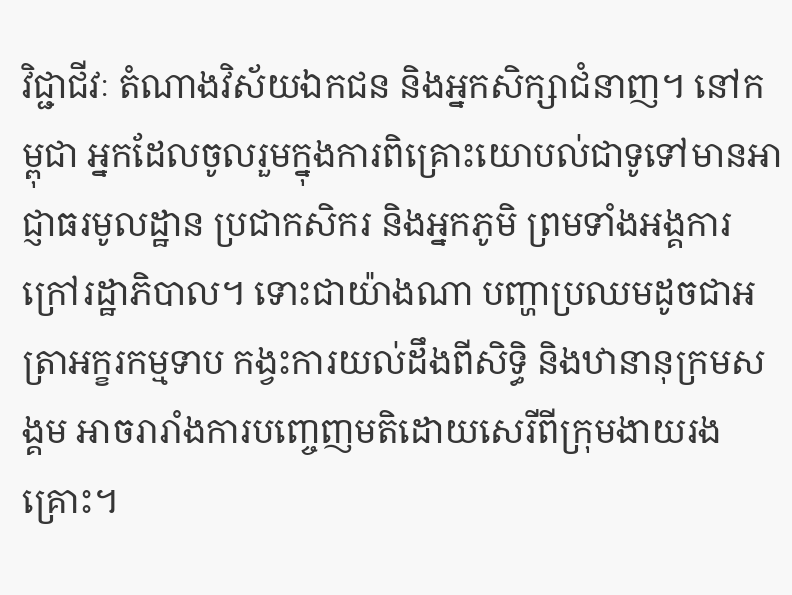វិជ្ជាជីវៈ តំណាងវិស័យឯកជន និងអ្នកសិក្សាជំនាញ។ នៅកម្ពុជា អ្នកដែលចូលរួមក្នុងការពិគ្រោះយោបល់ជាទូទៅមានអាជ្ញាធរមូលដ្ឋាន ប្រជាកសិករ និងអ្នកភូមិ ព្រមទាំងអង្គការក្រៅរដ្ឋាភិបាល។ ទោះជាយ៉ាងណា បញ្ហាប្រឈមដូចជាអត្រាអក្ខរកម្មទាប កង្វះការយល់ដឹងពីសិទ្ធិ និងឋានានុក្រមសង្គម អាចរារាំងការបញ្ចេញមតិដោយសេរីពីក្រុមងាយរងគ្រោះ។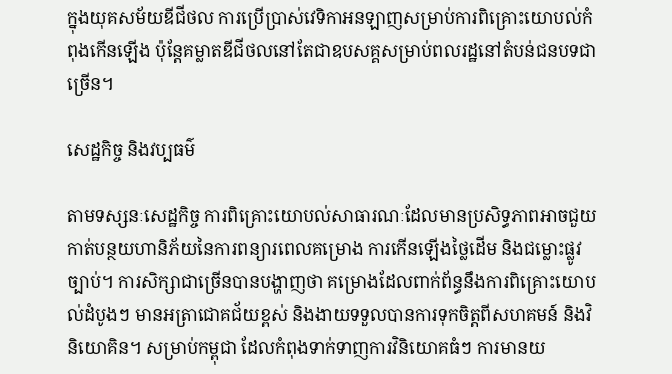ក្នុងយុគសម័យឌីជីថល ការប្រើប្រាស់វេទិកាអនឡាញសម្រាប់ការពិគ្រោះយោបល់កំពុងកើនឡើង ប៉ុន្តែគម្លាតឌីជីថលនៅតែជាឧបសគ្គសម្រាប់ពលរដ្ឋនៅតំបន់ជនបទជាច្រើន។

សេដ្ឋកិច្ច និងវប្បធម៌

តាមទស្សនៈសេដ្ឋកិច្ច ការពិគ្រោះយោបល់សាធារណៈដែលមានប្រសិទ្ធភាពអាចជួយកាត់បន្ថយហានិភ័យនៃការពន្យារពេលគម្រោង ការកើនឡើងថ្លៃដើម និងជម្លោះផ្លូវច្បាប់។ ការសិក្សាជាច្រើនបានបង្ហាញថា គម្រោងដែលពាក់ព័ន្ធនឹងការពិគ្រោះយោបល់ដំបូងៗ មានអត្រាជោគជ័យខ្ពស់ និងងាយទទួលបានការទុកចិត្តពីសហគមន៍ និងវិនិយោគិន។ សម្រាប់កម្ពុជា ដែលកំពុងទាក់ទាញការវិនិយោគធំៗ ការមានយ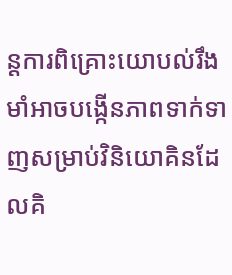ន្តការពិគ្រោះយោបល់រឹងមាំអាចបង្កើនភាពទាក់ទាញសម្រាប់វិនិយោគិនដែលគិ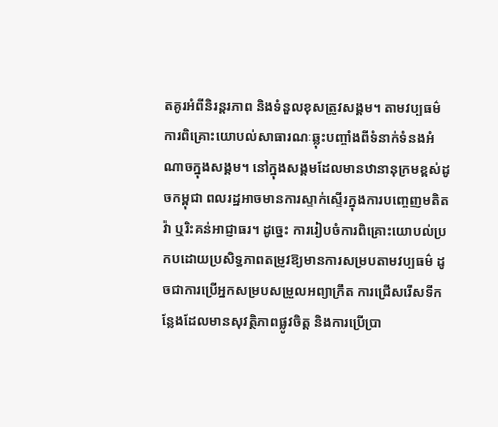តគូរអំពីនិរន្តរភាព និងទំនួលខុសត្រូវសង្គម។ តាមវប្បធម៌ ការពិគ្រោះយោបល់សាធារណៈឆ្លុះបញ្ចាំងពីទំនាក់ទំនងអំណាចក្នុងសង្គម។ នៅក្នុងសង្គមដែលមានឋានានុក្រមខ្ពស់ដូចកម្ពុជា ពលរដ្ឋអាចមានការស្ទាក់ស្ទើរក្នុងការបញ្ចេញមតិតវ៉ា ឬរិះគន់អាជ្ញាធរ។ ដូច្នេះ ការរៀបចំការពិគ្រោះយោបល់ប្រកបដោយប្រសិទ្ធភាពតម្រូវឱ្យមានការសម្របតាមវប្បធម៌ ដូចជាការប្រើអ្នកសម្របសម្រួលអព្យាក្រឹត ការជ្រើសរើសទីកន្លែងដែលមានសុវត្ថិភាពផ្លូវចិត្ត និងការប្រើប្រា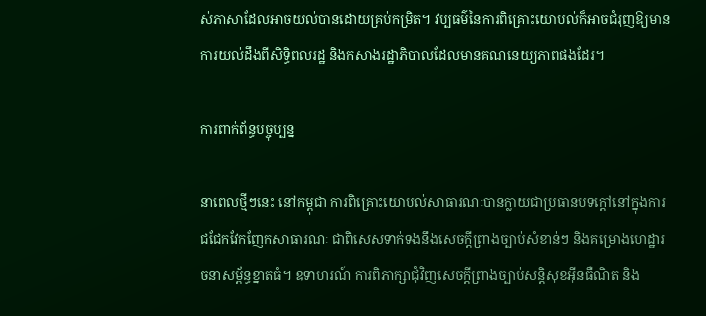ស់ភាសាដែលអាចយល់បានដោយគ្រប់កម្រិត។ វប្បធម៌នៃការពិគ្រោះយោបល់ក៏អាចជំរុញឱ្យមានការយល់ដឹងពីសិទ្ធិពលរដ្ឋ និងកសាងរដ្ឋាភិបាលដែលមានគណនេយ្យភាពផងដែរ។

ការពាក់ព័ន្ធបច្ចុប្បន្ន

នាពេលថ្មីៗនេះ នៅកម្ពុជា ការពិគ្រោះយោបល់សាធារណៈបានក្លាយជាប្រធានបទក្តៅនៅក្នុងការជជែកវែកញែកសាធារណៈ ជាពិសេសទាក់ទងនឹងសេចក្តីព្រាងច្បាប់សំខាន់ៗ និងគម្រោងហេដ្ឋារចនាសម្ព័ន្ធខ្នាតធំ។ ឧទាហរណ៍ ការពិភាក្សាជុំវិញសេចក្តីព្រាងច្បាប់សន្តិសុខអ៊ីនធឺណិត និង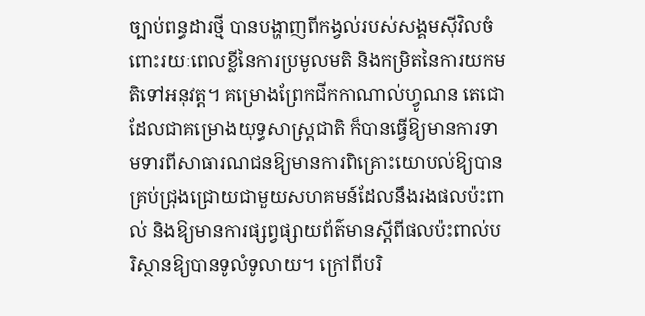ច្បាប់ពន្ធដារថ្មី បានបង្ហាញពីកង្វល់របស់សង្គមស៊ីវិលចំពោះរយៈពេលខ្លីនៃការប្រមូលមតិ និងកម្រិតនៃការយកមតិទៅអនុវត្ត។ គម្រោងព្រែកជីកកាណាល់ហ្វូណន តេជោ ដែលជាគម្រោងយុទ្ធសាស្ត្រជាតិ ក៏បានធ្វើឱ្យមានការទាមទារពីសាធារណជនឱ្យមានការពិគ្រោះយោបល់ឱ្យបានគ្រប់ជ្រុងជ្រោយជាមួយសហគមន៍ដែលនឹងរងផលប៉ះពាល់ និងឱ្យមានការផ្សព្វផ្សាយព័ត៌មានស្តីពីផលប៉ះពាល់បរិស្ថានឱ្យបានទូលំទូលាយ។ ក្រៅពីបរិ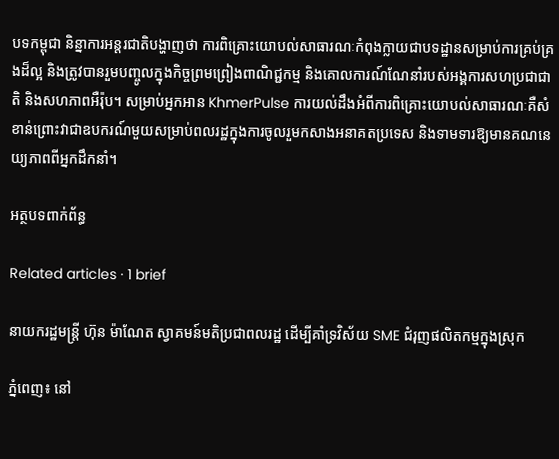បទកម្ពុជា និន្នាការអន្តរជាតិបង្ហាញថា ការពិគ្រោះយោបល់សាធារណៈកំពុងក្លាយជាបទដ្ឋានសម្រាប់ការគ្រប់គ្រងដ៏ល្អ និងត្រូវបានរួមបញ្ចូលក្នុងកិច្ចព្រមព្រៀងពាណិជ្ជកម្ម និងគោលការណ៍ណែនាំរបស់អង្គការសហប្រជាជាតិ និងសហភាពអឺរ៉ុប។ សម្រាប់អ្នកអាន KhmerPulse ការយល់ដឹងអំពីការពិគ្រោះយោបល់សាធារណៈគឺសំខាន់ព្រោះវាជាឧបករណ៍មួយសម្រាប់ពលរដ្ឋក្នុងការចូលរួមកសាងអនាគតប្រទេស និងទាមទារឱ្យមានគណនេយ្យភាពពីអ្នកដឹកនាំ។

អត្ថបទពាក់ព័ន្ធ

Related articles · 1 brief

នាយករដ្ឋមន្ត្រី ហ៊ុន ម៉ាណែត ស្វាគមន៍មតិប្រជាពលរដ្ឋ ដើម្បីគាំទ្រវិស័យ SME ជំរុញផលិតកម្មក្នុងស្រុក

ភ្នំពេញ៖ នៅ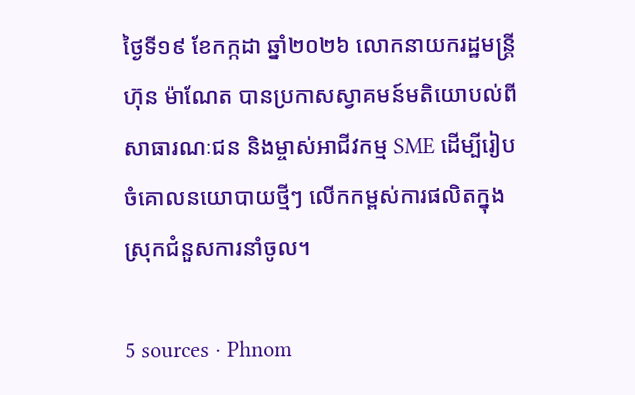ថ្ងៃទី១៩ ខែកក្កដា ឆ្នាំ២០២៦ លោកនាយករដ្ឋមន្ត្រី ហ៊ុន ម៉ាណែត បានប្រកាសស្វាគមន៍មតិយោបល់ពីសាធារណៈជន និងម្ចាស់អាជីវកម្ម SME ដើម្បីរៀបចំគោលនយោបាយថ្មីៗ លើកកម្ពស់ការផលិតក្នុងស្រុកជំនួសការនាំចូល។

5 sources · Phnom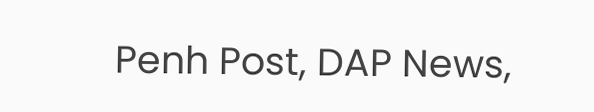Penh Post, DAP News,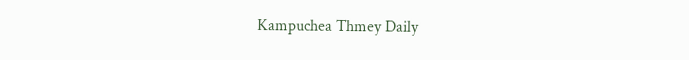Kampuchea Thmey Daily